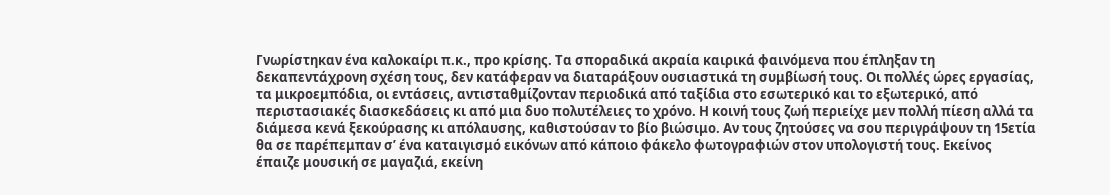Γνωρίστηκαν ένα καλοκαίρι π.κ., προ κρίσης. Τα σποραδικά ακραία καιρικά φαινόμενα που έπληξαν τη δεκαπεντάχρονη σχέση τους, δεν κατάφεραν να διαταράξουν ουσιαστικά τη συμβίωσή τους. Οι πολλές ώρες εργασίας, τα μικροεμπόδια, οι εντάσεις, αντισταθμίζονταν περιοδικά από ταξίδια στο εσωτερικό και το εξωτερικό, από περιστασιακές διασκεδάσεις κι από μια δυο πολυτέλειες το χρόνο. Η κοινή τους ζωή περιείχε μεν πολλή πίεση αλλά τα διάμεσα κενά ξεκούρασης κι απόλαυσης, καθιστούσαν το βίο βιώσιμο. Αν τους ζητούσες να σου περιγράψουν τη 15ετία θα σε παρέπεμπαν σ’ ένα καταιγισμό εικόνων από κάποιο φάκελο φωτογραφιών στον υπολογιστή τους. Εκείνος έπαιζε μουσική σε μαγαζιά, εκείνη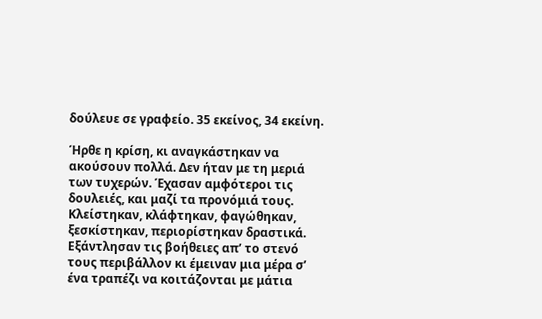δούλευε σε γραφείο. 35 εκείνος, 34 εκείνη.

Ήρθε η κρίση, κι αναγκάστηκαν να ακούσουν πολλά. Δεν ήταν με τη μεριά των τυχερών. Έχασαν αμφότεροι τις δουλειές, και μαζί τα προνόμιά τους. Κλείστηκαν, κλάφτηκαν, φαγώθηκαν, ξεσκίστηκαν, περιορίστηκαν δραστικά. Εξάντλησαν τις βοήθειες απ’ το στενό τους περιβάλλον κι έμειναν μια μέρα σ’ ένα τραπέζι να κοιτάζονται με μάτια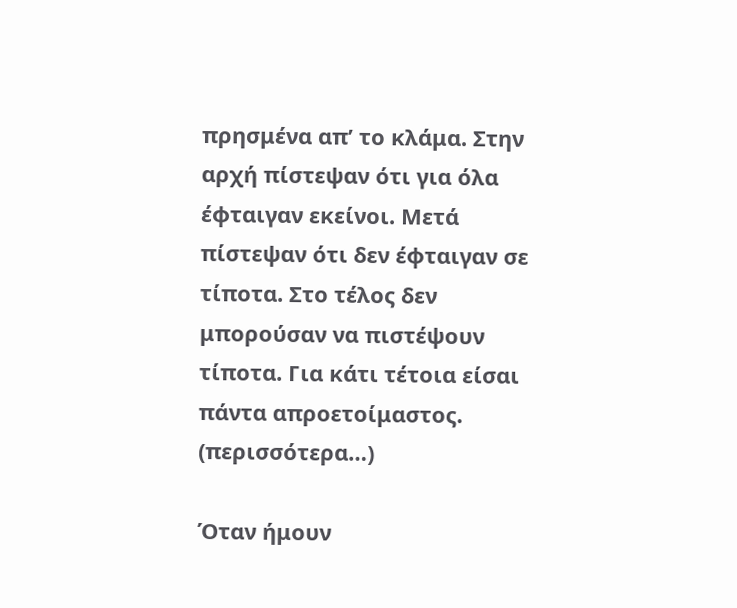πρησμένα απ’ το κλάμα. Στην αρχή πίστεψαν ότι για όλα έφταιγαν εκείνοι. Μετά πίστεψαν ότι δεν έφταιγαν σε τίποτα. Στο τέλος δεν μπορούσαν να πιστέψουν τίποτα. Για κάτι τέτοια είσαι πάντα απροετοίμαστος. (περισσότερα…)

Όταν ήμουν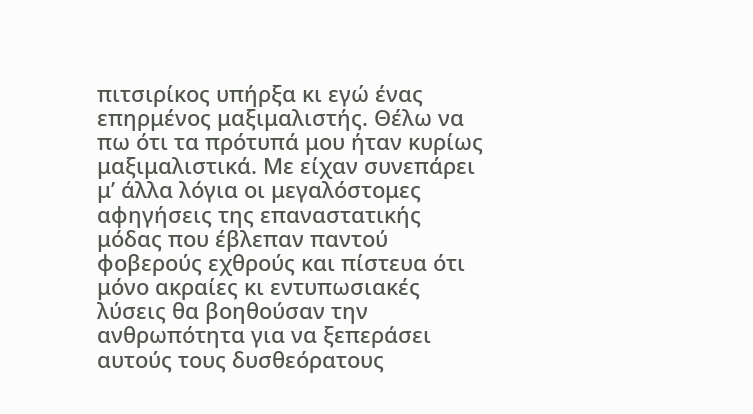πιτσιρίκος υπήρξα κι εγώ ένας επηρμένος μαξιμαλιστής. Θέλω να πω ότι τα πρότυπά μου ήταν κυρίως μαξιμαλιστικά. Με είχαν συνεπάρει μ’ άλλα λόγια οι μεγαλόστομες αφηγήσεις της επαναστατικής μόδας που έβλεπαν παντού φοβερούς εχθρούς και πίστευα ότι μόνο ακραίες κι εντυπωσιακές λύσεις θα βοηθούσαν την ανθρωπότητα για να ξεπεράσει αυτούς τους δυσθεόρατους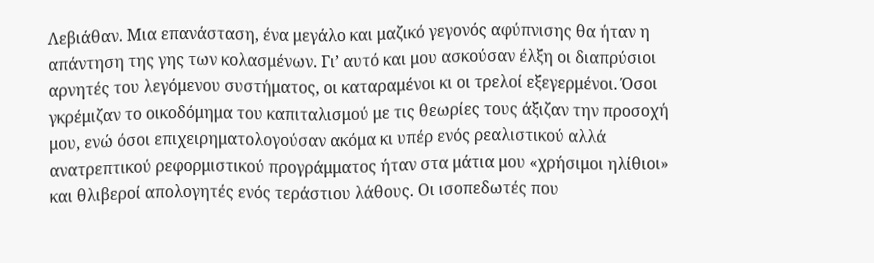Λεβιάθαν. Μια επανάσταση, ένα μεγάλο και μαζικό γεγονός αφύπνισης θα ήταν η απάντηση της γης των κολασμένων. Γι’ αυτό και μου ασκούσαν έλξη οι διαπρύσιοι αρνητές του λεγόμενου συστήματος, οι καταραμένοι κι οι τρελοί εξεγερμένοι. Όσοι γκρέμιζαν το οικοδόμημα του καπιταλισμού με τις θεωρίες τους άξιζαν την προσοχή μου, ενώ όσοι επιχειρηματολογούσαν ακόμα κι υπέρ ενός ρεαλιστικού αλλά ανατρεπτικού ρεφορμιστικού προγράμματος ήταν στα μάτια μου «χρήσιμοι ηλίθιοι» και θλιβεροί απολογητές ενός τεράστιου λάθους. Οι ισοπεδωτές που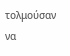τολμούσαν να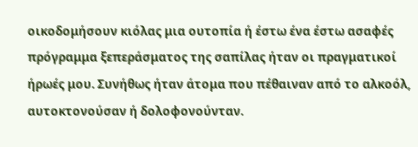οικοδομήσουν κιόλας μια ουτοπία ή έστω ένα έστω ασαφές πρόγραμμα ξεπεράσματος της σαπίλας ήταν οι πραγματικοί ήρωές μου. Συνήθως ήταν άτομα που πέθαιναν από το αλκοόλ, αυτοκτονούσαν ή δολοφονούνταν.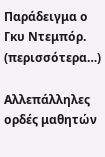Παράδειγμα ο Γκυ Ντεμπόρ. (περισσότερα…)

Αλλεπάλληλες ορδές μαθητών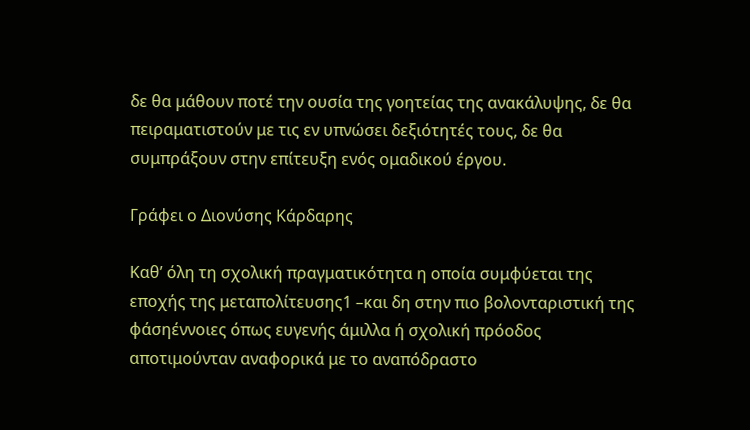δε θα μάθουν ποτέ την ουσία της γοητείας της ανακάλυψης, δε θα πειραματιστούν με τις εν υπνώσει δεξιότητές τους, δε θα συμπράξουν στην επίτευξη ενός ομαδικού έργου.

Γράφει ο Διονύσης Κάρδαρης

Καθ’ όλη τη σχολική πραγματικότητα η οποία συμφύεται της εποχής της μεταπολίτευσης1 –και δη στην πιο βολονταριστική της φάσηέννοιες όπως ευγενής άμιλλα ή σχολική πρόοδος αποτιμούνταν αναφορικά με το αναπόδραστο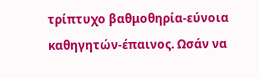τρίπτυχο βαθμοθηρία-εύνοια καθηγητών-έπαινος. Ωσάν να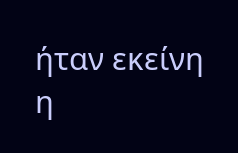ήταν εκείνη η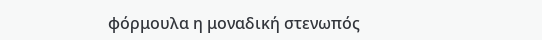φόρμουλα η μοναδική στενωπός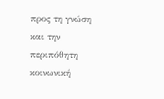προς τη γνώση και την περιπόθητη κοινωνική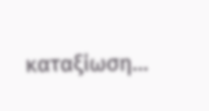καταξίωση…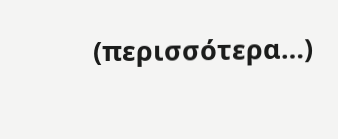(περισσότερα…)